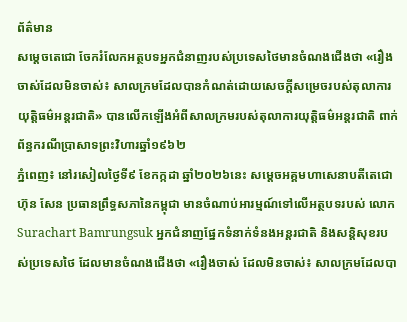ព័ត៌មាន
សម្ដេចតេជោ ចែករំលែកអត្ថបទអ្នកជំនាញរបស់ប្រទេសថៃមានចំណងជើងថា «រឿងចាស់ដែលមិនចាស់៖ សាលក្រមដែលបានកំណត់ដោយសេចក្តីសម្រេចរបស់តុលាការយុត្តិធម៌អន្តរជាតិ» បានលើកឡើងអំពីសាលក្រមរបស់តុលាការយុត្តិធម៌អន្តរជាតិ ពាក់ព័ន្ធករណីប្រាសាទព្រះវិហារឆ្នាំ១៩៦២
ភ្នំពេញ៖ នៅរសៀលថ្ងៃទី៩ ខែកក្កដា ឆ្នាំ២០២៦នេះ សម្ដេចអគ្គមហាសេនាបតីតេជោ ហ៊ុន សែន ប្រធានព្រឹទ្ធសភានៃកម្ពុជា មានចំណាប់អារម្មណ៍ទៅលើអត្ថបទរបស់ លោក Surachart Bamrungsuk អ្នកជំនាញផ្នែកទំនាក់ទំនងអន្តរជាតិ និងសន្តិសុខរបស់ប្រទេសថៃ ដែលមានចំណងជើងថា «រឿងចាស់ ដែលមិនចាស់៖ សាលក្រមដែលបា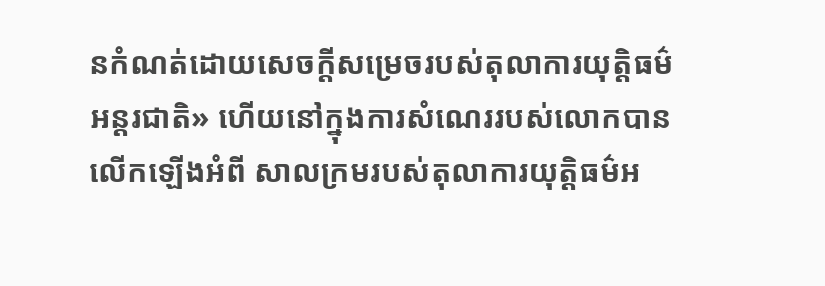នកំណត់ដោយសេចក្តីសម្រេចរបស់តុលាការយុត្តិធម៌អន្តរជាតិ» ហើយនៅក្នុងការសំណេររបស់លោកបានលើកឡើងអំពី សាលក្រមរបស់តុលាការយុត្តិធម៌អ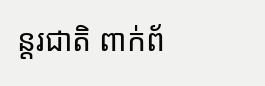ន្តរជាតិ ពាក់ព័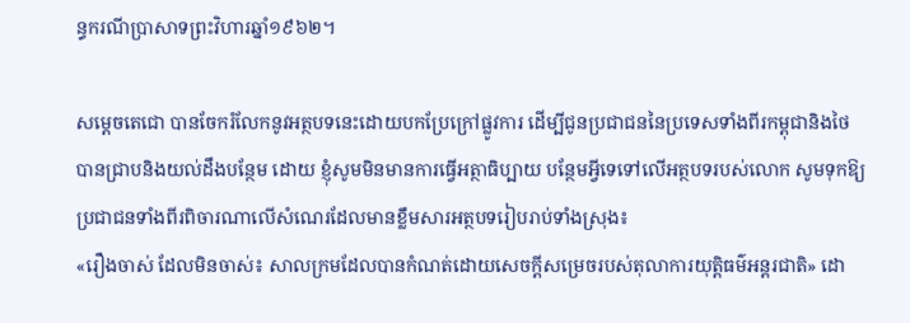ន្ធករណីប្រាសាទព្រះវិហារឆ្នាំ១៩៦២។

សម្ដេចតេជោ បានចែករំលែកនូវអត្ថបទនេះដោយបកប្រែក្រៅផ្លូវការ ដើម្បីជូនប្រជាជននៃប្រទេសទាំងពីរកម្ពុជានិងថៃ បានជ្រាបនិងយល់ដឹងបន្ថែម ដោយ ខ្ញុំសូមមិនមានការធ្វើអត្ថាធិប្បាយ បន្ថែមអ្វីទេទៅលើអត្ថបទរបស់លោក សូមទុកឱ្យប្រជាជនទាំងពីរពិចារណាលើសំណេរដែលមានខ្លឹមសារអត្ថបទរៀបរាប់ទាំងស្រុង៖
«រឿងចាស់ ដែលមិនចាស់៖ សាលក្រមដែលបានកំណត់ដោយសេចក្តីសម្រេចរបស់តុលាការយុត្តិធម៌អន្តរជាតិ» ដោ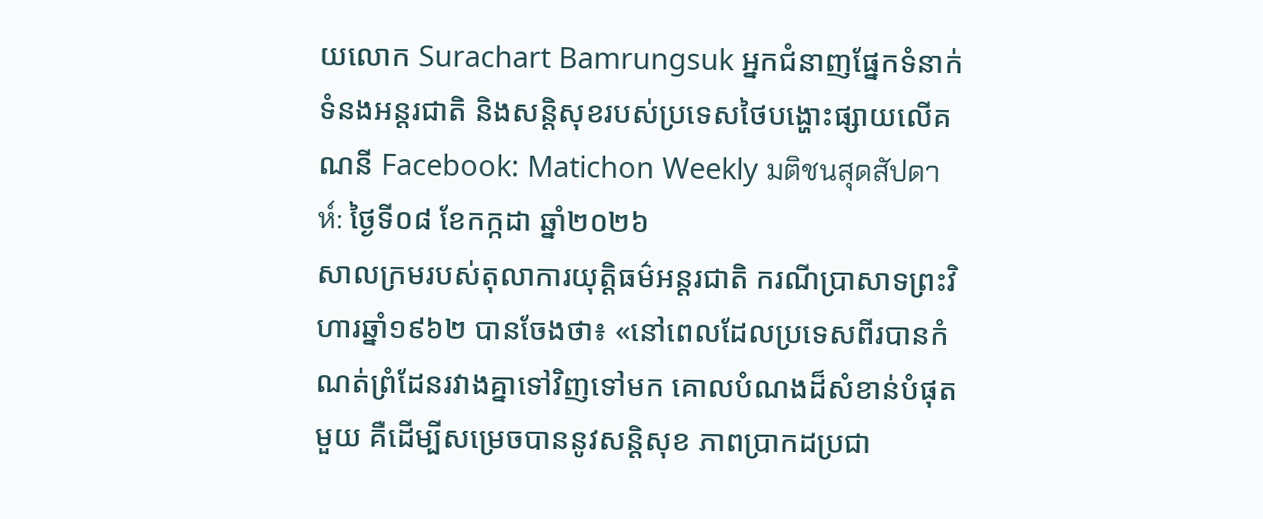យលោក Surachart Bamrungsuk អ្នកជំនាញផ្នែកទំនាក់ទំនងអន្តរជាតិ និងសន្តិសុខរបស់ប្រទេសថៃបង្ហោះផ្សាយលើគណនី Facebook: Matichon Weekly มติชนสุดสัปดาห์: ថ្ងៃទី០៨ ខែកក្កដា ឆ្នាំ២០២៦
សាលក្រមរបស់តុលាការយុត្តិធម៌អន្តរជាតិ ករណីប្រាសាទព្រះវិហារឆ្នាំ១៩៦២ បានចែងថា៖ «នៅពេលដែលប្រទេសពីរបានកំណត់ព្រំដែនរវាងគ្នាទៅវិញទៅមក គោលបំណងដ៏សំខាន់បំផុតមួយ គឺដើម្បីសម្រេចបាននូវសន្តិសុខ ភាពប្រាកដប្រជា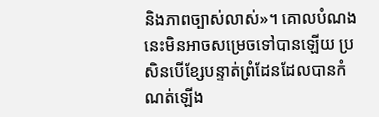និងភាពច្បាស់លាស់»។ គោលបំណងនេះមិនអាចសម្រេចទៅបានឡើយ ប្រសិនបើខ្សែបន្ទាត់ព្រំដែនដែលបានកំណត់ឡើង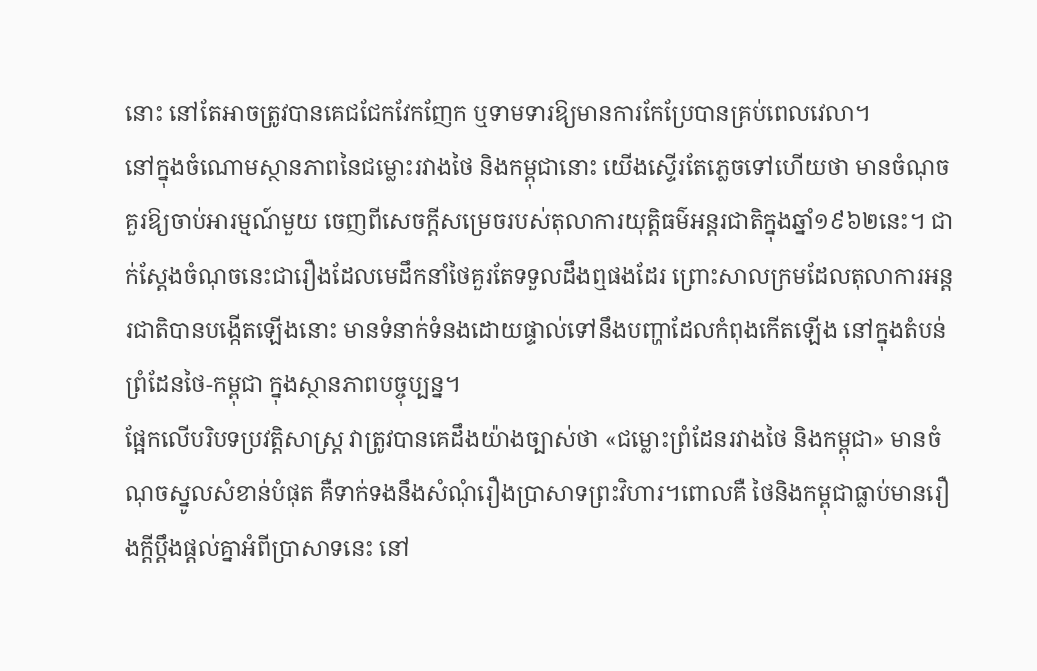នោះ នៅតែអាចត្រូវបានគេជជែកវែកញែក ឬទាមទារឱ្យមានការកែប្រែបានគ្រប់ពេលវេលា។
នៅក្នុងចំណោមស្ថានភាពនៃជម្លោះរវាងថៃ និងកម្ពុជានោះ យើងស្ទើរតែភ្លេចទៅហើយថា មានចំណុចគួរឱ្យចាប់អារម្មណ៍មួយ ចេញពីសេចក្តីសម្រេចរបស់តុលាការយុត្តិធម៌អន្តរជាតិក្នុងឆ្នាំ១៩៦២នេះ។ ជាក់ស្តែងចំណុចនេះជារឿងដែលមេដឹកនាំថៃគួរតែទទួលដឹងឮផងដែរ ព្រោះសាលក្រមដែលតុលាការអន្តរជាតិបានបង្កើតឡើងនោះ មានទំនាក់ទំនងដោយផ្ទាល់ទៅនឹងបញ្ហាដែលកំពុងកើតឡើង នៅក្នុងតំបន់ព្រំដែនថៃ-កម្ពុជា ក្នុងស្ថានភាពបច្ចុប្បន្ន។
ផ្អែកលើបរិបទប្រវត្តិសាស្ត្រ វាត្រូវបានគេដឹងយ៉ាងច្បាស់ថា «ជម្លោះព្រំដែនរវាងថៃ និងកម្ពុជា» មានចំណុចស្នូលសំខាន់បំផុត គឺទាក់ទងនឹងសំណុំរឿងប្រាសាទព្រះវិហារ។ពោលគឺ ថៃនិងកម្ពុជាធ្លាប់មានរឿងក្តីប្តឹងផ្តល់គ្នាអំពីប្រាសាទនេះ នៅ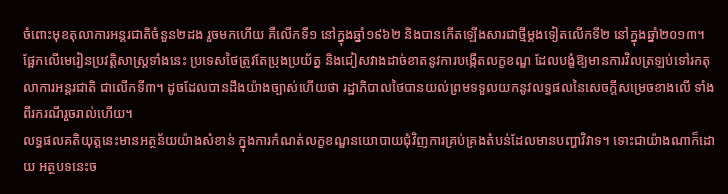ចំពោះមុខតុលាការអន្តរជាតិចំនួន២ដង រួចមកហើយ គឺលើកទី១ នៅក្នុងឆ្នាំ១៩៦២ និងបានកើតឡើងសារជាថ្មីម្តងទៀតលើកទី២ នៅក្នុងឆ្នាំ២០១៣។
ផ្អែកលើមេរៀនប្រវត្តិសាស្ត្រទាំងនេះ ប្រទេសថៃត្រូវតែប្រុងប្រយ័ត្ន និងជៀសវាងដាច់ខាតនូវការបង្កើតលក្ខខណ្ឌ ដែលបង្ខំឱ្យមានការវិលត្រឡប់ទៅរកតុលាការអន្តរជាតិ ជាលើកទី៣។ ដូចដែលបានដឹងយ៉ាងច្បាស់ហើយថា រដ្ឋាភិបាលថៃបានយល់ព្រមទទួលយកនូវលទ្ធផលនៃសេចក្តីសម្រេចខាងលើ ទាំងពីរករណីរួចរាល់ហើយ។
លទ្ធផលគតិយុត្តនេះមានអត្ថន័យយ៉ាងសំខាន់ ក្នុងការកំណត់លក្ខខណ្ឌនយោបាយជុំវិញការគ្រប់គ្រងតំបន់ដែលមានបញ្ហាវិវាទ។ ទោះជាយ៉ាងណាក៏ដោយ អត្ថបទនេះច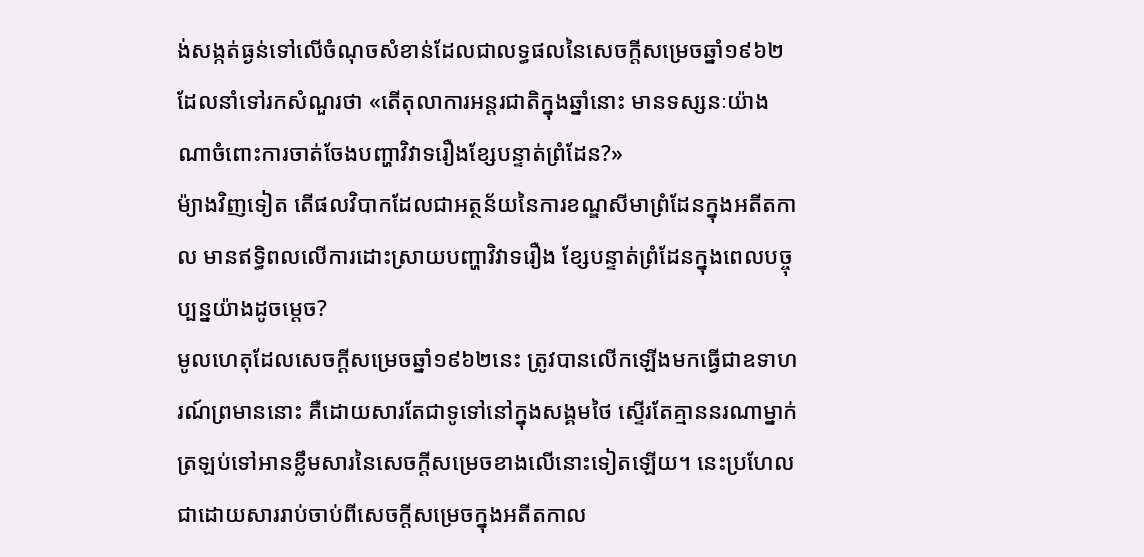ង់សង្កត់ធ្ងន់ទៅលើចំណុចសំខាន់ដែលជាលទ្ធផលនៃសេចក្តីសម្រេចឆ្នាំ១៩៦២ ដែលនាំទៅរកសំណួរថា «តើតុលាការអន្តរជាតិក្នុងឆ្នាំនោះ មានទស្សនៈយ៉ាងណាចំពោះការចាត់ចែងបញ្ហាវិវាទរឿងខ្សែបន្ទាត់ព្រំដែន?»
ម៉្យាងវិញទៀត តើផលវិបាកដែលជាអត្ថន័យនៃការខណ្ឌសីមាព្រំដែនក្នុងអតីតកាល មានឥទ្ធិពលលើការដោះស្រាយបញ្ហាវិវាទរឿង ខ្សែបន្ទាត់ព្រំដែនក្នុងពេលបច្ចុប្បន្នយ៉ាងដូចម្តេច?
មូលហេតុដែលសេចក្តីសម្រេចឆ្នាំ១៩៦២នេះ ត្រូវបានលើកឡើងមកធ្វើជាឧទាហរណ៍ព្រមាននោះ គឺដោយសារតែជាទូទៅនៅក្នុងសង្គមថៃ ស្ទើរតែគ្មាននរណាម្នាក់ត្រឡប់ទៅអានខ្លឹមសារនៃសេចក្តីសម្រេចខាងលើនោះទៀតឡើយ។ នេះប្រហែលជាដោយសាររាប់ចាប់ពីសេចក្តីសម្រេចក្នុងអតីតកាល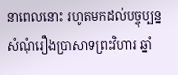នាពេលនោះ រហូតមកដល់បច្ចុប្បន្ន សំណុំរឿងប្រាសាទព្រះវិហារ ឆ្នាំ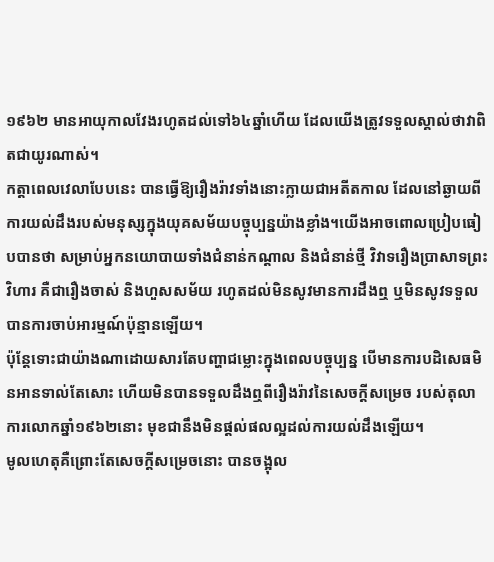១៩៦២ មានអាយុកាលវែងរហូតដល់ទៅ៦៤ឆ្នាំហើយ ដែលយើងត្រូវទទួលស្គាល់ថាវាពិតជាយូរណាស់។
កត្តាពេលវេលាបែបនេះ បានធ្វើឱ្យរឿងរ៉ាវទាំងនោះក្លាយជាអតីតកាល ដែលនៅឆ្ងាយពីការយល់ដឹងរបស់មនុស្សក្នុងយុគសម័យបច្ចុប្បន្នយ៉ាងខ្លាំង។យើងអាចពោលប្រៀបធៀបបានថា សម្រាប់អ្នកនយោបាយទាំងជំនាន់កណ្តាល និងជំនាន់ថ្មី វិវាទរឿងប្រាសាទព្រះវិហារ គឺជារឿងចាស់ និងហួសសម័យ រហូតដល់មិនសូវមានការដឹងឮ ឬមិនសូវទទួលបានការចាប់អារម្មណ៍ប៉ុន្មានឡើយ។
ប៉ុន្តែទោះជាយ៉ាងណាដោយសារតែបញ្ហាជម្លោះក្នុងពេលបច្ចុប្បន្ន បើមានការបដិសេធមិនអានទាល់តែសោះ ហើយមិនបានទទួលដឹងឮពីរឿងរ៉ាវនៃសេចក្តីសម្រេច របស់តុលាការលោកឆ្នាំ១៩៦២នោះ មុខជានឹងមិនផ្តល់ផលល្អដល់ការយល់ដឹងឡើយ។
មូលហេតុគឺព្រោះតែសេចក្តីសម្រេចនោះ បានចង្អុល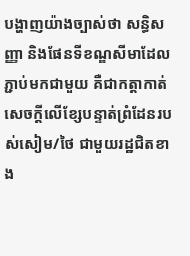បង្ហាញយ៉ាងច្បាស់ថា សន្ធិសញ្ញា និងផែនទីខណ្ឌសីមាដែលភ្ជាប់មកជាមួយ គឺជាកត្តាកាត់សេចក្តីលើខ្សែបន្ទាត់ព្រំដែនរបស់សៀម/ថៃ ជាមួយរដ្ឋជិតខាង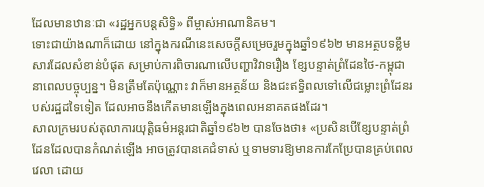ដែលមានឋានៈជា «រដ្ឋអ្នកបន្តសិទ្ធិ» ពីម្ចាស់អាណានិគម។
ទោះជាយ៉ាងណាក៏ដោយ នៅក្នុងករណីនេះសេចក្តីសម្រេចរួមក្នុងឆ្នាំ១៩៦២ មានអត្ថបទខ្លឹមសារដែលសំខាន់បំផុត សម្រាប់ការពិចារណាលើបញ្ហាវិវាទរឿង ខ្សែបន្ទាត់ព្រំដែនថៃ-កម្ពុជានាពេលបច្ចុប្បន្ន។ មិនត្រឹមតែប៉ុណ្ណោះ វាក៏មានអត្ថន័យ និងជះឥទ្ធិពលទៅលើជម្លោះព្រំដែនរបស់រដ្ឋដទៃទៀត ដែលអាចនឹងកើតមានឡើងក្នុងពេលអនាគតផងដែរ។
សាលក្រមរបស់តុលាការយុត្តិធម៌អន្តរជាតិឆ្នាំ១៩៦២ បានចែងថា៖ «ប្រសិនបើខ្សែបន្ទាត់ព្រំដែនដែលបានកំណត់ឡើង អាចត្រូវបានគេជំទាស់ ឬទាមទារឱ្យមានការកែប្រែបានគ្រប់ពេលវេលា ដោយ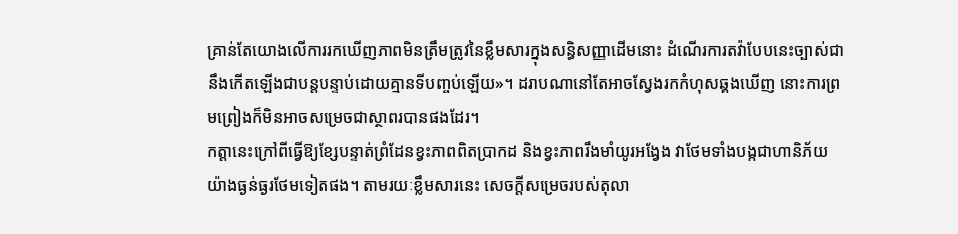គ្រាន់តែយោងលើការរកឃើញភាពមិនត្រឹមត្រូវនៃខ្លឹមសារក្នុងសន្ធិសញ្ញាដើមនោះ ដំណើរការតវ៉ាបែបនេះច្បាស់ជានឹងកើតឡើងជាបន្តបន្ទាប់ដោយគ្មានទីបញ្ចប់ឡើយ»។ ដរាបណានៅតែអាចស្វែងរកកំហុសឆ្គងឃើញ នោះការព្រមព្រៀងក៏មិនអាចសម្រេចជាស្ថាពរបានផងដែរ។
កត្តានេះក្រៅពីធ្វើឱ្យខ្សែបន្ទាត់ព្រំដែនខ្វះភាពពិតប្រាកដ និងខ្វះភាពរឹងមាំយូរអង្វែង វាថែមទាំងបង្កជាហានិភ័យយ៉ាងធ្ងន់ធ្ងរថែមទៀតផង។ តាមរយៈខ្លឹមសារនេះ សេចក្តីសម្រេចរបស់តុលា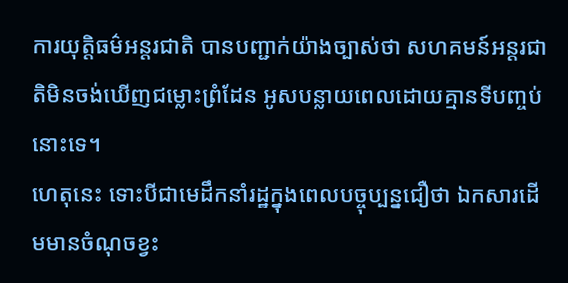ការយុត្តិធម៌អន្តរជាតិ បានបញ្ជាក់យ៉ាងច្បាស់ថា សហគមន៍អន្តរជាតិមិនចង់ឃើញជម្លោះព្រំដែន អូសបន្លាយពេលដោយគ្មានទីបញ្ចប់នោះទេ។
ហេតុនេះ ទោះបីជាមេដឹកនាំរដ្ឋក្នុងពេលបច្ចុប្បន្នជឿថា ឯកសារដើមមានចំណុចខ្វះ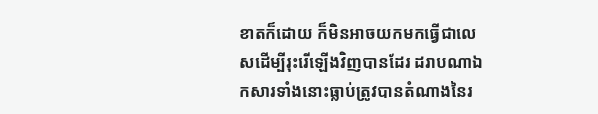ខាតក៏ដោយ ក៏មិនអាចយកមកធ្វើជាលេសដើម្បីរុះរើឡើងវិញបានដែរ ដរាបណាឯកសារទាំងនោះធ្លាប់ត្រូវបានតំណាងនៃរ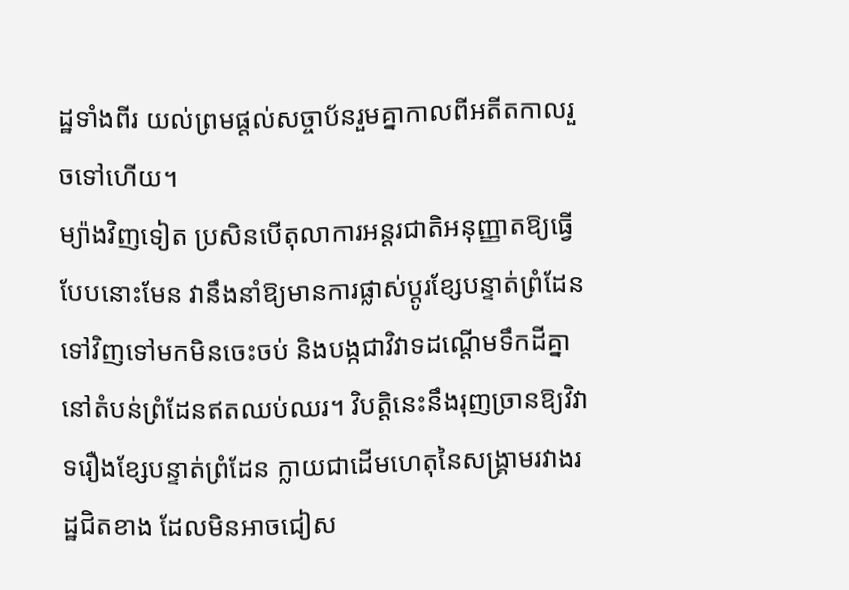ដ្ឋទាំងពីរ យល់ព្រមផ្តល់សច្ចាប័នរួមគ្នាកាលពីអតីតកាលរួចទៅហើយ។
ម្យ៉ាងវិញទៀត ប្រសិនបើតុលាការអន្តរជាតិអនុញ្ញាតឱ្យធ្វើបែបនោះមែន វានឹងនាំឱ្យមានការផ្លាស់ប្តូរខ្សែបន្ទាត់ព្រំដែនទៅវិញទៅមកមិនចេះចប់ និងបង្កជាវិវាទដណ្តើមទឹកដីគ្នានៅតំបន់ព្រំដែនឥតឈប់ឈរ។ វិបត្តិនេះនឹងរុញច្រានឱ្យវិវាទរឿងខ្សែបន្ទាត់ព្រំដែន ក្លាយជាដើមហេតុនៃសង្រ្គាមរវាងរដ្ឋជិតខាង ដែលមិនអាចជៀស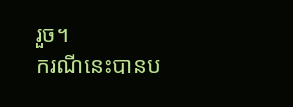រួច។
ករណីនេះបានប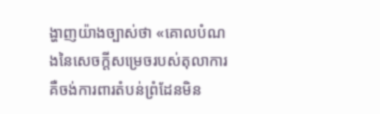ង្ហាញយ៉ាងច្បាស់ថា «គោលបំណងនៃសេចក្តីសម្រេចរបស់តុលាការ គឺចង់ការពារតំបន់ព្រំដែនមិន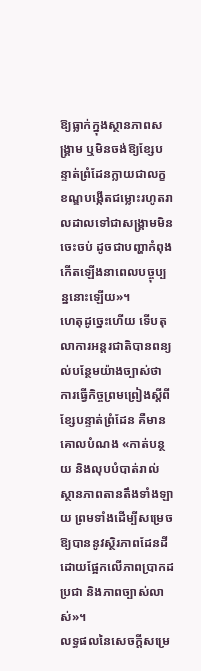ឱ្យធ្លាក់ក្នុងស្ថានភាពសង្រ្គាម ឬមិនចង់ឱ្យខ្សែបន្ទាត់ព្រំដែនក្លាយជាលក្ខខណ្ឌបង្កើតជម្លោះរហូតរាលដាលទៅជាសង្រ្គាមមិនចេះចប់ ដូចជាបញ្ហាកំពុងកើតឡើងនាពេលបច្ចុប្បន្ននោះឡើយ»។
ហេតុដូច្នេះហើយ ទើបតុលាការអន្តរជាតិបានពន្យល់បន្ថែមយ៉ាងច្បាស់ថា ការធ្វើកិច្ចព្រមព្រៀងស្តីពីខ្សែបន្ទាត់ព្រំដែន គឺមានគោលបំណង «កាត់បន្ថយ និងលុបបំបាត់រាល់ស្ថានភាពតានតឹងទាំងឡាយ ព្រមទាំងដើម្បីសម្រេចឱ្យបាននូវស្ថិរភាពដែនដី ដោយផ្អែកលើភាពប្រាកដប្រជា និងភាពច្បាស់លាស់»។
លទ្ធផលនៃសេចក្តីសម្រេ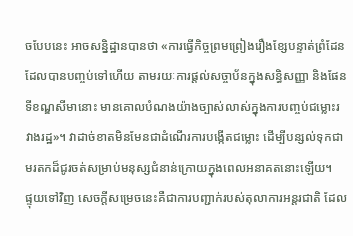ចបែបនេះ អាចសន្និដ្ឋានបានថា «ការធ្វើកិច្ចព្រមព្រៀងរឿងខ្សែបន្ទាត់ព្រំដែនដែលបានបញ្ចប់ទៅហើយ តាមរយៈការផ្តល់សច្ចាប័នក្នុងសន្ធិសញ្ញា និងផែនទីខណ្ឌសីមានោះ មានគោលបំណងយ៉ាងច្បាស់លាស់ក្នុងការបញ្ចប់ជម្លោះរវាងរដ្ឋ»។ វាដាច់ខាតមិនមែនជាដំណើរការបង្កើតជម្លោះ ដើម្បីបន្សល់ទុកជាមរតកដ៏ជូរចត់សម្រាប់មនុស្សជំនាន់ក្រោយក្នុងពេលអនាគតនោះឡើយ។
ផ្ទុយទៅវិញ សេចក្តីសម្រេចនេះគឺជាការបញ្ជាក់របស់តុលាការអន្តរជាតិ ដែល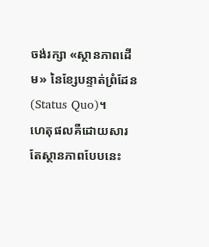ចង់រក្សា «ស្ថានភាពដើម» នៃខ្សែបន្ទាត់ព្រំដែន (Status Quo)។
ហេតុផលគឺដោយសារតែស្ថានភាពបែបនេះ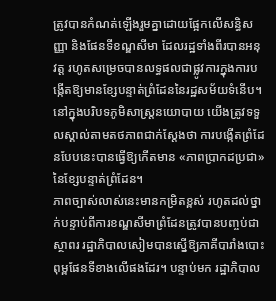ត្រូវបានកំណត់ឡើងរួមគ្នាដោយផ្អែកលើសន្ធិសញ្ញា និងផែនទីខណ្ឌសីមា ដែលរដ្ឋទាំងពីរបានអនុវត្ត រហូតសម្រេចបានលទ្ធផលជាផ្លូវការក្នុងការបង្កើតឱ្យមានខ្សែបន្ទាត់ព្រំដែននៃរដ្ឋសម័យទំនើប។ នៅក្នុងបរិបទភូមិសាស្ត្រនយោបាយ យើងត្រូវទទួលស្គាល់តាមតថភាពជាក់ស្តែងថា ការបង្កើតព្រំដែនបែបនេះបានធ្វើឱ្យកើតមាន «ភាពប្រាកដប្រជា» នៃខ្សែបន្ទាត់ព្រំដែន។
ភាពច្បាស់លាស់នេះមានកម្រិតខ្ពស់ រហូតដល់ថ្នាក់បន្ទាប់ពីការខណ្ឌសីមាព្រំដែនត្រូវបានបញ្ចប់ជាស្ថាពរ រដ្ឋាភិបាលសៀមបានស្នើឱ្យភាគីបារាំងបោះពុម្ពផែនទីខាងលើផងដែរ។ បន្ទាប់មក រដ្ឋាភិបាល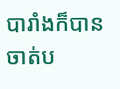បារាំងក៏បានចាត់ប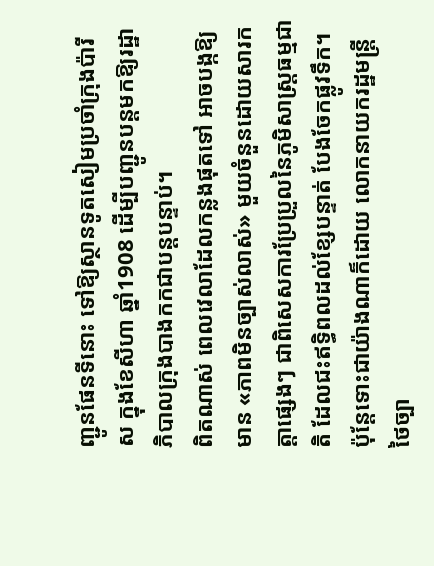ញ្ជូនផែនទីនោះ ទៅឱ្យស្ថានទូតសៀមប្រចាំក្រុងប៉ារីស ក្នុងខែសីហា ឆ្នាំ1908 ដើម្បីបញ្ជូនបន្តមកឱ្យរដ្ឋាភិបាលក្រុងបាងកកជាបន្តបន្ទាប់។
ពិតណាស់ ពេលវេលាដែលកន្លងផុតទៅ អាចបង្កឱ្យមាន «ភាពមិនច្បាស់លាស់» មួយចំនួនដោយសារកត្តាផ្សេងៗ ជាពិសេសការប្រែប្រួលនៃភូមិសាស្ត្រធម្មជាតិ ដែលជះឥទ្ធិពលដល់ខ្សែបន្ទាត់ បែងចែកផ្លូវទឹក។
ប៉ុន្តែទោះជាយ៉ាងណាក៏ដោយ លោកនាយករដ្ឋមន្ត្រីថៃច្បា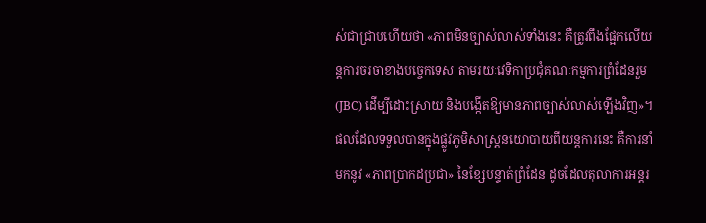ស់ជាជ្រាបហើយថា «ភាពមិនច្បាស់លាស់ទាំងនេះ គឺត្រូវពឹងផ្អែកលើយន្តការចរចាខាងបច្ចេកទេស តាមរយៈវេទិកាប្រជុំគណៈកម្មការព្រំដែនរួម (JBC) ដើម្បីដោះស្រាយ និងបង្កើតឱ្យមានភាពច្បាស់លាស់ឡើងវិញ»។
ផលដែលទទួលបានក្នុងផ្លូវភូមិសាស្ត្រនយោបាយពីយន្តការនេះ គឺការនាំមកនូវ «ភាពប្រាកដប្រជា» នៃខ្សែបន្ទាត់ព្រំដែន ដូចដែលតុលាការអន្តរ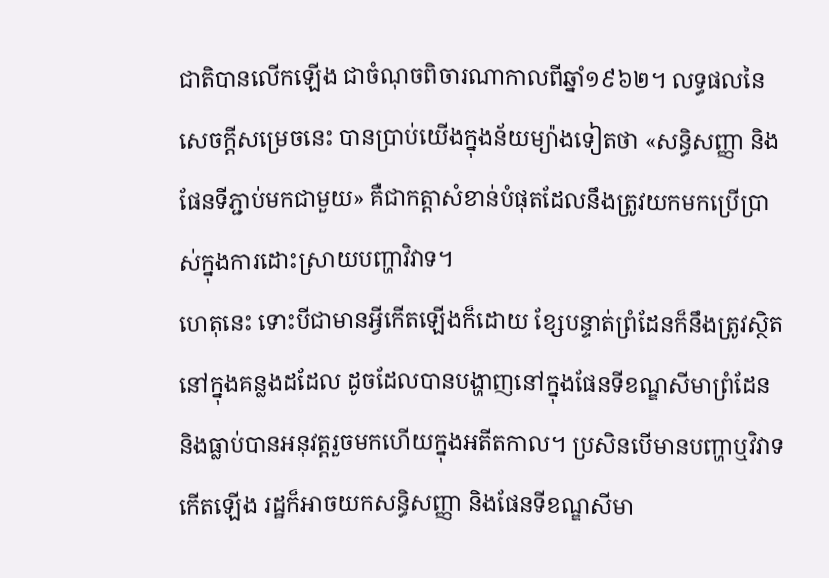ជាតិបានលើកឡើង ជាចំណុចពិចារណាកាលពីឆ្នាំ១៩៦២។ លទ្ធផលនៃសេចក្តីសម្រេចនេះ បានប្រាប់យើងក្នុងន័យម្យ៉ាងទៀតថា «សន្ធិសញ្ញា និងផែនទីភ្ជាប់មកជាមួយ» គឺជាកត្តាសំខាន់បំផុតដែលនឹងត្រូវយកមកប្រើប្រាស់ក្នុងការដោះស្រាយបញ្ហាវិវាទ។
ហេតុនេះ ទោះបីជាមានអ្វីកើតឡើងក៏ដោយ ខ្សែបន្ទាត់ព្រំដែនក៏នឹងត្រូវស្ថិតនៅក្នុងគន្លងដដែល ដូចដែលបានបង្ហាញនៅក្នុងផែនទីខណ្ឌសីមាព្រំដែន និងធ្លាប់បានអនុវត្តរួចមកហើយក្នុងអតីតកាល។ ប្រសិនបើមានបញ្ហាឬវិវាទកើតឡើង រដ្ឋក៏អាចយកសន្ធិសញ្ញា និងផែនទីខណ្ឌសីមា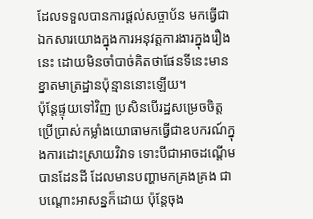ដែលទទួលបានការផ្តល់សច្ចាប័ន មកធ្វើជាឯកសារយោងក្នុងការអនុវត្តការងារក្នុងរឿងនេះ ដោយមិនចាំបាច់គិតថាផែនទីនេះមានខ្នាតមាត្រដ្ឋានប៉ុន្មាននោះឡើយ។
ប៉ុន្តែផ្ទុយទៅវិញ ប្រសិនបើរដ្ឋសម្រេចចិត្តប្រើប្រាស់កម្លាំងយោធាមកធ្វើជាឧបករណ៍ក្នុងការដោះស្រាយវិវាទ ទោះបីជាអាចដណ្តើមបានដែនដី ដែលមានបញ្ហាមកគ្រងគ្រង ជាបណ្តោះអាសន្នក៏ដោយ ប៉ុន្តែចុង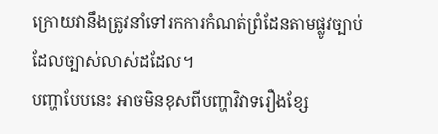ក្រោយវានឹងត្រូវនាំទៅរកការកំណត់ព្រំដែនតាមផ្លូវច្បាប់ដែលច្បាស់លាស់ដដែល។
បញ្ហាបែបនេះ អាចមិនខុសពីបញ្ហាវិវាទរឿងខ្សែ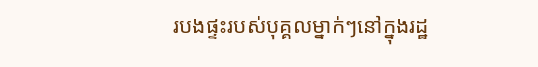របងផ្ទះរបស់បុគ្គលម្នាក់ៗនៅក្នុងរដ្ឋ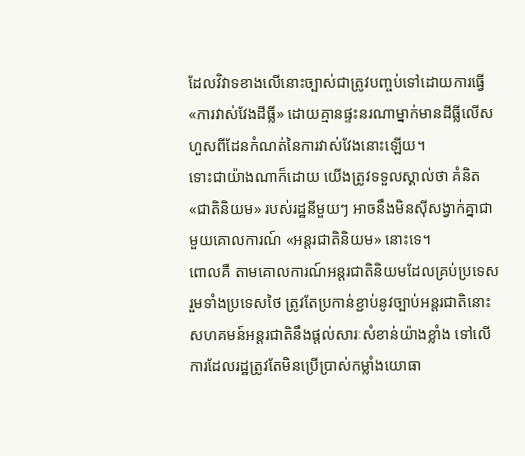ដែលវិវាទខាងលើនោះច្បាស់ជាត្រូវបញ្ចប់ទៅដោយការធ្វើ «ការវាស់វែងដីធ្លី» ដោយគ្មានផ្ទះនរណាម្នាក់មានដីធ្លីលើសហួសពីដែនកំណត់នៃការវាស់វែងនោះឡើយ។
ទោះជាយ៉ាងណាក៏ដោយ យើងត្រូវទទួលស្គាល់ថា គំនិត «ជាតិនិយម» របស់រដ្ឋនីមួយៗ អាចនឹងមិនស៊ីសង្វាក់គ្នាជាមួយគោលការណ៍ «អន្តរជាតិនិយម» នោះទេ។
ពោលគឺ តាមគោលការណ៍អន្តរជាតិនិយមដែលគ្រប់ប្រទេស រួមទាំងប្រទេសថៃ ត្រូវតែប្រកាន់ខ្ជាប់នូវច្បាប់អន្តរជាតិនោះ សហគមន៍អន្តរជាតិនឹងផ្តល់សារៈសំខាន់យ៉ាងខ្លាំង ទៅលើការដែលរដ្ឋត្រូវតែមិនប្រើប្រាស់កម្លាំងយោធា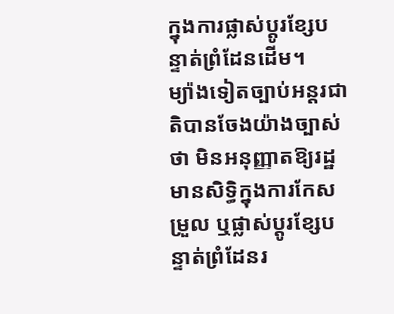ក្នុងការផ្លាស់ប្តូរខ្សែបន្ទាត់ព្រំដែនដើម។
ម្យ៉ាងទៀតច្បាប់អន្តរជាតិបានចែងយ៉ាងច្បាស់ថា មិនអនុញ្ញាតឱ្យរដ្ឋមានសិទ្ធិក្នុងការកែសម្រួល ឬផ្លាស់ប្តូរខ្សែបន្ទាត់ព្រំដែនរ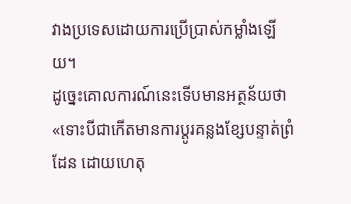វាងប្រទេសដោយការប្រើប្រាស់កម្លាំងឡើយ។
ដូច្នេះគោលការណ៍នេះទើបមានអត្ថន័យថា «ទោះបីជាកើតមានការប្តូរគន្លងខ្សែបន្ទាត់ព្រំដែន ដោយហេតុ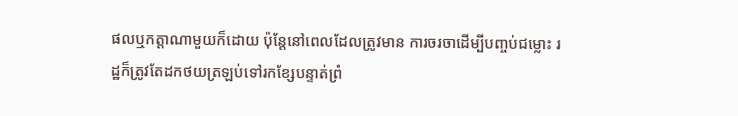ផលឬកត្តាណាមួយក៏ដោយ ប៉ុន្តែនៅពេលដែលត្រូវមាន ការចរចាដើម្បីបញ្ចប់ជម្លោះ រដ្ឋក៏ត្រូវតែដកថយត្រឡប់ទៅរកខ្សែបន្ទាត់ព្រំ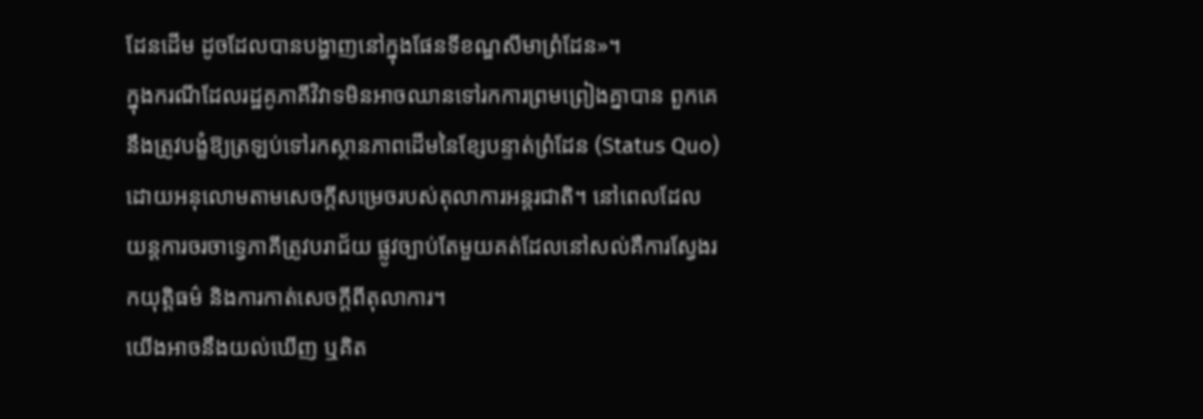ដែនដើម ដូចដែលបានបង្ហាញនៅក្នុងផែនទីខណ្ឌសីមាព្រំដែន»។
ក្នុងករណីដែលរដ្ឋគូភាគីវិវាទមិនអាចឈានទៅរកការព្រមព្រៀងគ្នាបាន ពួកគេនឹងត្រូវបង្ខំឱ្យត្រឡប់ទៅរកស្ថានភាពដើមនៃខ្សែបន្ទាត់ព្រំដែន (Status Quo) ដោយអនុលោមតាមសេចក្តីសម្រេចរបស់តុលាការអន្តរជាតិ។ នៅពេលដែលយន្តការចរចាទ្វេភាគីត្រូវបរាជ័យ ផ្លូវច្បាប់តែមួយគត់ដែលនៅសល់គឺការស្វែងរកយុត្តិធម៌ និងការកាត់សេចក្តីពីតុលាការ។
យើងអាចនឹងយល់ឃើញ ឬគិត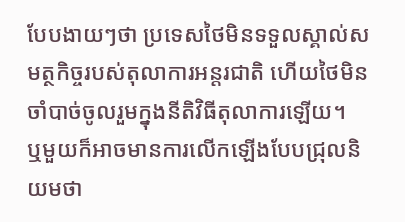បែបងាយៗថា ប្រទេសថៃមិនទទួលស្គាល់សមត្ថកិច្ចរបស់តុលាការអន្តរជាតិ ហើយថៃមិនចាំបាច់ចូលរួមក្នុងនីតិវិធីតុលាការឡើយ។
ឬមួយក៏អាចមានការលើកឡើងបែបជ្រុលនិយមថា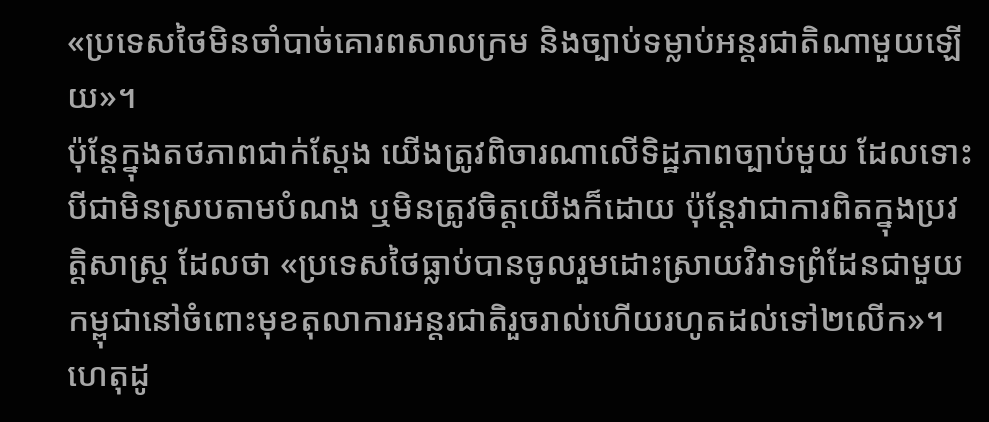«ប្រទេសថៃមិនចាំបាច់គោរពសាលក្រម និងច្បាប់ទម្លាប់អន្តរជាតិណាមួយឡើយ»។
ប៉ុន្តែក្នុងតថភាពជាក់ស្តែង យើងត្រូវពិចារណាលើទិដ្ឋភាពច្បាប់មួយ ដែលទោះបីជាមិនស្របតាមបំណង ឬមិនត្រូវចិត្តយើងក៏ដោយ ប៉ុន្តែវាជាការពិតក្នុងប្រវត្តិសាស្ត្រ ដែលថា «ប្រទេសថៃធ្លាប់បានចូលរួមដោះស្រាយវិវាទព្រំដែនជាមួយកម្ពុជានៅចំពោះមុខតុលាការអន្តរជាតិរួចរាល់ហើយរហូតដល់ទៅ២លើក»។ ហេតុដូ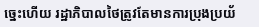ច្នេះហើយ រដ្ឋាភិបាលថៃត្រូវតែមានការប្រុងប្រយ័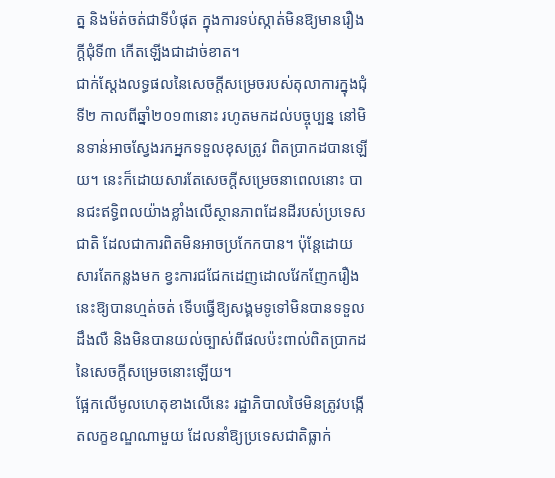ត្ន និងម៉ត់ចត់ជាទីបំផុត ក្នុងការទប់ស្កាត់មិនឱ្យមានរឿងក្តីជុំទី៣ កើតឡើងជាដាច់ខាត។
ជាក់ស្តែងលទ្ធផលនៃសេចក្តីសម្រេចរបស់តុលាការក្នុងជុំទី២ កាលពីឆ្នាំ២០១៣នោះ រហូតមកដល់បច្ចុប្បន្ន នៅមិនទាន់អាចស្វែងរកអ្នកទទួលខុសត្រូវ ពិតប្រាកដបានឡើយ។ នេះក៏ដោយសារតែសេចក្តីសម្រេចនាពេលនោះ បានជះឥទ្ធិពលយ៉ាងខ្លាំងលើស្ថានភាពដែនដីរបស់ប្រទេសជាតិ ដែលជាការពិតមិនអាចប្រកែកបាន។ ប៉ុន្តែដោយសារតែកន្លងមក ខ្វះការជជែកដេញដោលវែកញែករឿងនេះឱ្យបានហ្មត់ចត់ ទើបធ្វើឱ្យសង្គមទូទៅមិនបានទទួលដឹងលឺ និងមិនបានយល់ច្បាស់ពីផលប៉ះពាល់ពិតប្រាកដនៃសេចក្តីសម្រេចនោះឡើយ។
ផ្អែកលើមូលហេតុខាងលើនេះ រដ្ឋាភិបាលថៃមិនត្រូវបង្កើតលក្ខខណ្ឌណាមួយ ដែលនាំឱ្យប្រទេសជាតិធ្លាក់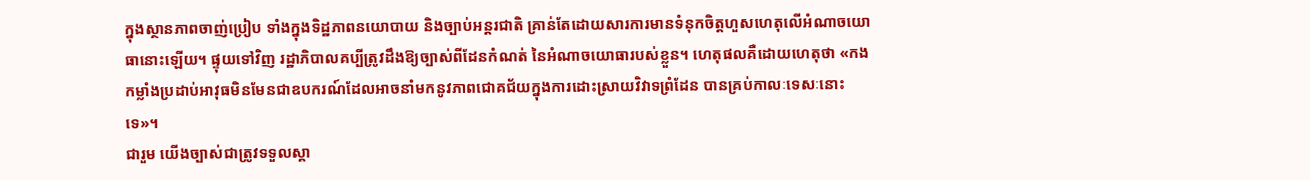ក្នុងស្ថានភាពចាញ់ប្រៀប ទាំងក្នុងទិដ្ឋភាពនយោបាយ និងច្បាប់អន្តរជាតិ គ្រាន់តែដោយសារការមានទំនុកចិត្តហួសហេតុលើអំណាចយោធានោះឡើយ។ ផ្ទុយទៅវិញ រដ្ឋាភិបាលគប្បីត្រូវដឹងឱ្យច្បាស់ពីដែនកំណត់ នៃអំណាចយោធារបស់ខ្លួន។ ហេតុផលគឺដោយហេតុថា «កងកម្លាំងប្រដាប់អាវុធមិនមែនជាឧបករណ៍ដែលអាចនាំមកនូវភាពជោគជ័យក្នុងការដោះស្រាយវិវាទព្រំដែន បានគ្រប់កាលៈទេសៈនោះទេ»។
ជារួម យើងច្បាស់ជាត្រូវទទួលស្គា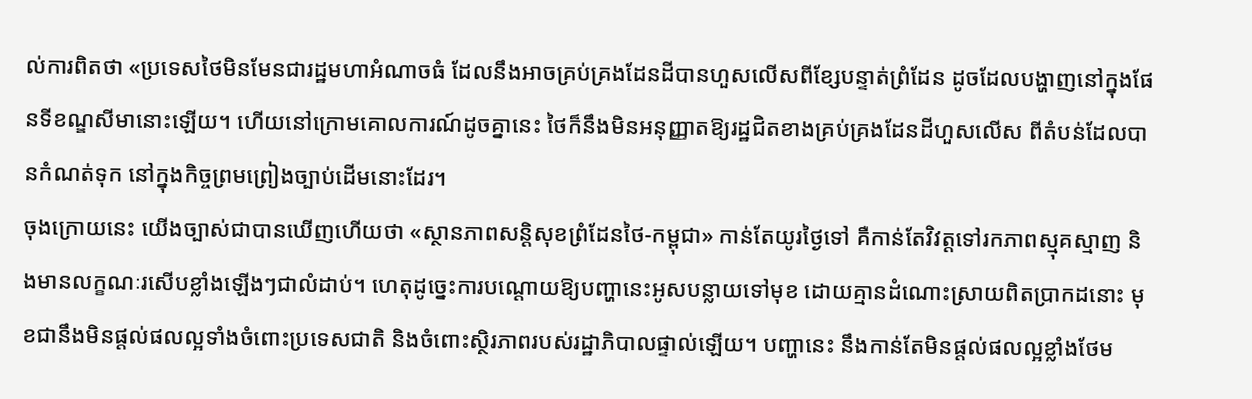ល់ការពិតថា «ប្រទេសថៃមិនមែនជារដ្ឋមហាអំណាចធំ ដែលនឹងអាចគ្រប់គ្រងដែនដីបានហួសលើសពីខ្សែបន្ទាត់ព្រំដែន ដូចដែលបង្ហាញនៅក្នុងផែនទីខណ្ឌសីមានោះឡើយ។ ហើយនៅក្រោមគោលការណ៍ដូចគ្នានេះ ថៃក៏នឹងមិនអនុញ្ញាតឱ្យរដ្ឋជិតខាងគ្រប់គ្រងដែនដីហួសលើស ពីតំបន់ដែលបានកំណត់ទុក នៅក្នុងកិច្ចព្រមព្រៀងច្បាប់ដើមនោះដែរ។
ចុងក្រោយនេះ យើងច្បាស់ជាបានឃើញហើយថា «ស្ថានភាពសន្តិសុខព្រំដែនថៃ-កម្ពុជា» កាន់តែយូរថ្ងៃទៅ គឺកាន់តែវិវត្តទៅរកភាពស្មុគស្មាញ និងមានលក្ខណៈរសើបខ្លាំងឡើងៗជាលំដាប់។ ហេតុដូច្នេះការបណ្តោយឱ្យបញ្ហានេះអូសបន្លាយទៅមុខ ដោយគ្មានដំណោះស្រាយពិតប្រាកដនោះ មុខជានឹងមិនផ្តល់ផលល្អទាំងចំពោះប្រទេសជាតិ និងចំពោះស្ថិរភាពរបស់រដ្ឋាភិបាលផ្ទាល់ឡើយ។ បញ្ហានេះ នឹងកាន់តែមិនផ្តល់ផលល្អខ្លាំងថែម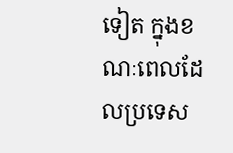ទៀត ក្នុងខណៈពេលដែលប្រទេស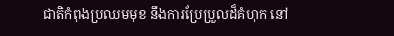ជាតិកំពុងប្រឈមមុខ នឹងការប្រែប្រួលដ៏គំហុក នៅ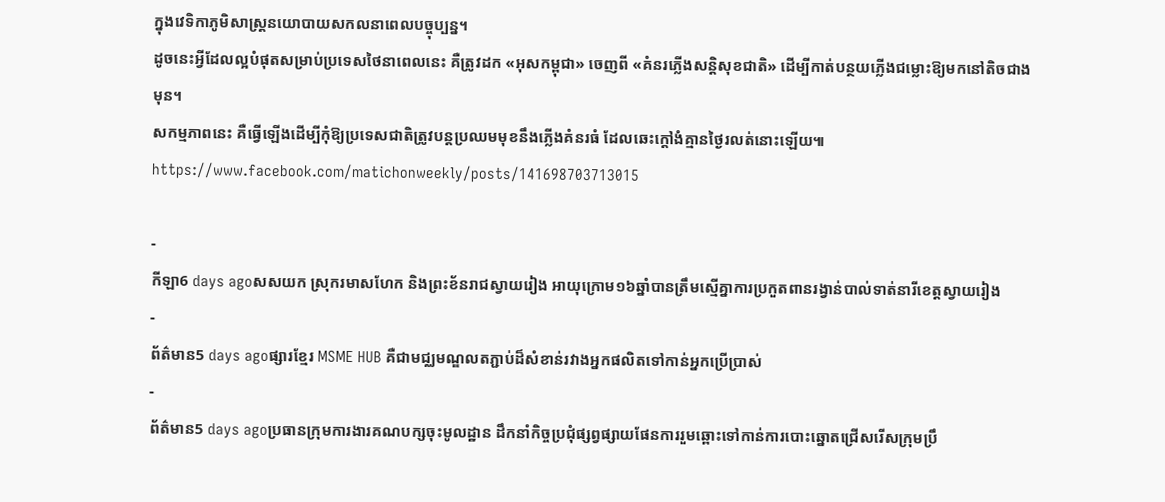ក្នុងវេទិកាភូមិសាស្ត្រនយោបាយសកលនាពេលបច្ចុប្បន្ន។
ដូចនេះអ្វីដែលល្អបំផុតសម្រាប់ប្រទេសថៃនាពេលនេះ គឺត្រូវដក «អុសកម្ពុជា» ចេញពី «គំនរភ្លើងសន្តិសុខជាតិ» ដើម្បីកាត់បន្ថយភ្លើងជម្លោះឱ្យមកនៅតិចជាងមុន។
សកម្មភាពនេះ គឺធ្វើឡើងដើម្បីកុំឱ្យប្រទេសជាតិត្រូវបន្តប្រឈមមុខនឹងភ្លើងគំនរធំ ដែលឆេះក្តៅងំគ្មានថ្ងៃរលត់នោះឡើយ៕
https://www.facebook.com/matichonweekly/posts/141698703713015

-
កីឡា6 days agoសសយក ស្រុករមាសហែក និងព្រះខ័នរាជស្វាយរៀង អាយុក្រោម១៦ឆ្នាំបានត្រឹមស្មើគ្នាការប្រកួតពានរង្វាន់បាល់ទាត់នារីខេត្តស្វាយរៀង
-
ព័ត៌មាន5 days agoផ្សារខ្មែរ MSME HUB គឺជាមជ្ឈមណ្ឌលតភ្ជាប់ដ៏សំខាន់រវាងអ្នកផលិតទៅកាន់អ្នកប្រើប្រាស់
-
ព័ត៌មាន5 days agoប្រធានក្រុមការងារគណបក្សចុះមូលដ្ឋាន ដឹកនាំកិច្ចប្រជុំផ្សព្វផ្សាយផែនការរួមឆ្ពោះទៅកាន់ការបោះឆ្នោតជ្រើសរើសក្រុមប្រឹ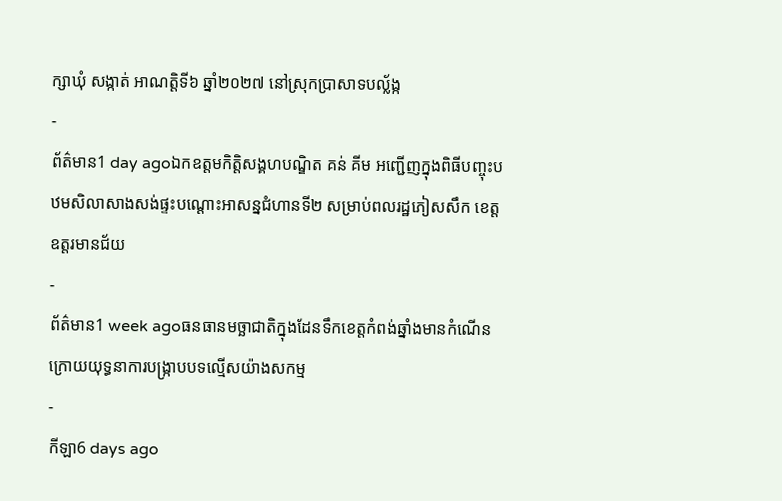ក្សាឃុំ សង្កាត់ អាណត្តិទី៦ ឆ្នាំ២០២៧ នៅស្រុកប្រាសាទបល្ល័ង្ក
-
ព័ត៌មាន1 day agoឯកឧត្តមកិត្តិសង្គហបណ្ឌិត គន់ គីម អញ្ជើញក្នុងពិធីបញ្ចុះបឋមសិលាសាងសង់ផ្ទះបណ្តោះអាសន្នជំហានទី២ សម្រាប់ពលរដ្ឋភៀសសឹក ខេត្តឧត្តរមានជ័យ
-
ព័ត៌មាន1 week agoធនធានមច្ឆាជាតិក្នុងដែនទឹកខេត្តកំពង់ឆ្នាំងមានកំណើន ក្រោយយុទ្ធនាការបង្ក្រាបបទល្មើសយ៉ាងសកម្ម
-
កីឡា6 days ago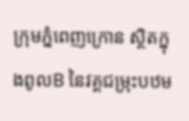ក្រុមភ្នំពេញក្រោន ស្ថិតក្នុងពូលB នៃវគ្គជម្រុះបឋម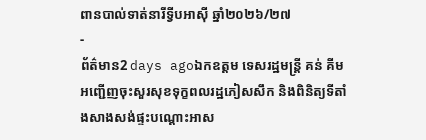ពានបាល់ទាត់នារីទ្វីបអាស៊ី ឆ្នាំ២០២៦/២៧
-
ព័ត៌មាន2 days agoឯកឧត្តម ទេសរដ្ឋមន្រ្តី គន់ គីម អញ្ជើញចុះសួរសុខទុក្ខពលរដ្ឋភៀសសឹក និងពិនិត្យទីតាំងសាងសង់ផ្ទះបណ្តោះអាស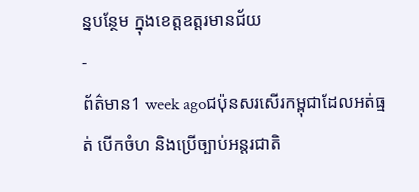ន្នបន្ថែម ក្នុងខេត្តឧត្តរមានជ័យ
-
ព័ត៌មាន1 week agoជប៉ុនសរសើរកម្ពុជាដែលអត់ធ្មត់ បើកចំហ និងប្រើច្បាប់អន្តរជាតិ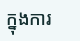ក្នុងការ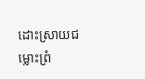ដោះស្រាយជម្លោះព្រំ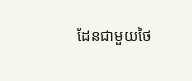ដែនជាមួយថៃ